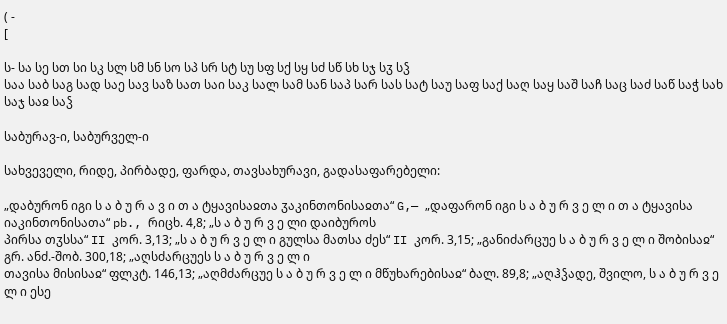( -
[

ს- სა სე სთ სი სკ სლ სმ სნ სო სპ სრ სტ სუ სფ სქ სყ სძ სწ სხ სჯ სჳ სჴ
საა საბ საგ სად საე სავ საზ სათ საი საკ სალ სამ სან საპ სარ სას სატ საუ საფ საქ საღ საყ საშ საჩ საც საძ საწ საჭ სახ საჯ საჲ საჴ

საბურავ-ი, საბურველ-ი

სახვეველი, რიდე, პირბადე, ფარდა, თავსახურავი, გადასაფარებელი:

„დაბურონ იგი ს ა ბ უ რ ა ვ ი თ ა ტყავისაჲთა ჳაკინთონისაჲთა“ G,— „დაფარონ იგი ს ა ბ უ რ ვ ე ლ ი თ ა ტყავისა იაკინთონისათა“ pb., რიცხ. 4,8; „ს ა ბ უ რ ვ ე ლი დაიბუროს
პირსა თჳსსა“ II კორ. 3,13; „ს ა ბ უ რ ვ ე ლ ი გულსა მათსა ძეს“ II კორ. 3,15; „განიძარცუე ს ა ბ უ რ ვ ე ლ ი შობისაჲ“ გრ. ანძ.-შობ. 300,18; „აღსძარცუეს ს ა ბ უ რ ვ ე ლ ი
თავისა მისისაჲ“ ფლკტ. 146,13; „აღმძარცუე ს ა ბ უ რ ვ ე ლ ი მწუხარებისაჲ“ ბალ. 89,8; „აღჰჴადე, შვილო, ს ა ბ უ რ ვ ე ლ ი ესე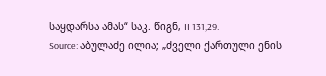საყდარსა ამას“ საკ. წიგნ, II 131,29.
Source: აბულაძე ილია; „ძველი ქართული ენის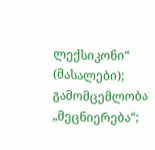ლექსიკონი“ (მასალები); გამომცემლობა „მეცნიერება“;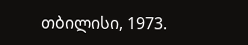თბილისი, 1973.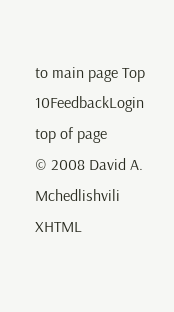to main page Top 10FeedbackLogin top of page
© 2008 David A. Mchedlishvili XHTML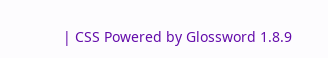| CSS Powered by Glossword 1.8.9